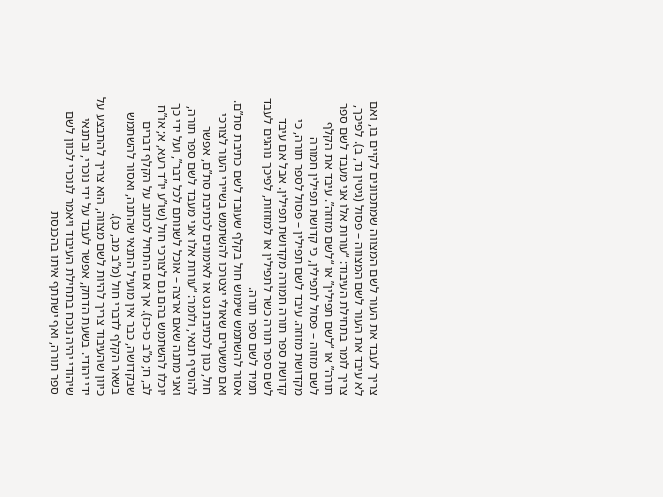צריך לעבד את העור לשם המצווה שמתכוונים לקיים בו, ואם לא עיבד את העור לשם המצווה – פסול (גיטין נד, ב). לפיכך, צריך לומר בתחילת העיבוד: “עורות אלו אני מעבד לשם ספר תורה” או “לשם תפילין” או “לשם מזוזה”. עיבד את הקלף לשם מזוזה – פסול לתפילין, כי קדושת תפילין חמורה מקדושת מזוזה. עיבד לשם תפילין – פסול לספר תורה, כי קדושת ספר תורה חמורה מקדושת תפילין. אבל אם עיבד לשם ספר תורה כשר לתפילין או למזוזות, לפיכך נוהגים לעבד תמיד לשם ספר תורה.
אסור להשתמש שימוש חול בקלף שעוּבד לשם כתיבת סת”ם. ואם משערים שאולי יצטרכו להשתמש בשיירי העור לצורכי חול, כגון לכתיבת גט או לאימונים לכתיבת סת”ם, אפשר להוסיף תנאי, ולומר: “עורות אלו אני מעבד לשם ספר תורה, ואני מתנה שאם ארצה – אוכל לשנותם לכל דבר”, ועל ידי כך יוכלו להשתמש בהם גם לצורכי חול (שו”ע יו”ד רעא, א; או”ח לב, ח; מ”ב כו-כז). אך אם התחיל לכתוב על הקלף דברים שבקדושה, כבר אין מועיל התנאי שהתנה, ואסור להשתמש בשאר הקלף לדברי חול (מ”ב מב, כג).
כיוון שהעיבוד צריך להיות לשם מצווה, הוא צריך להתבצע על ידי יהודי. בשעת הדחק, אפשר לעבד על ידי נוכרי, ובתנאי שיהודי יהיה נוכח בתחילת העיבוד ויאמר לנוכרי לכוון לשם ספר תורה, ואף ישתתף איתו בהכנסת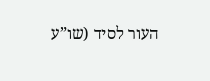העור לסיד (שו”ע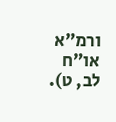ורמ”א או”ח לב, ט).